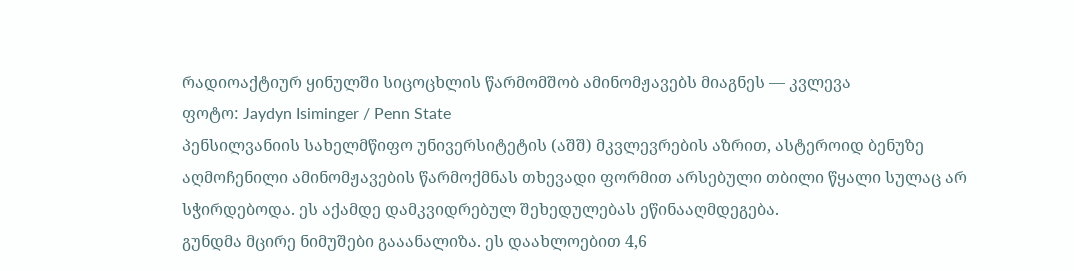რადიოაქტიურ ყინულში სიცოცხლის წარმომშობ ამინომჟავებს მიაგნეს — კვლევა
ფოტო: Jaydyn Isiminger / Penn State
პენსილვანიის სახელმწიფო უნივერსიტეტის (აშშ) მკვლევრების აზრით, ასტეროიდ ბენუზე აღმოჩენილი ამინომჟავების წარმოქმნას თხევადი ფორმით არსებული თბილი წყალი სულაც არ სჭირდებოდა. ეს აქამდე დამკვიდრებულ შეხედულებას ეწინააღმდეგება.
გუნდმა მცირე ნიმუშები გააანალიზა. ეს დაახლოებით 4,6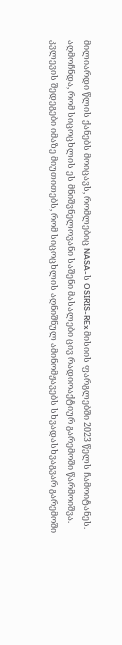მილიარდი წლის ქანებს მოიცავს, რომლებიც NASA-ს OSIRIS-REx მისიის ფარგლებში 2023 წელს ჩამოიტანეს. აღმოჩნდა, რომ სიცოცხლის ეს მნიშვნელოვანი საშენი მასალები ცივ რადიოაქტიურ გარემოში წარმოიშვა.
კვლევის შედეგები იმაზე მიუთითებს, რომ სიცოცხლის აღნიშნულ ამინომჟავებს სხვადასხვაგვარ გარემოში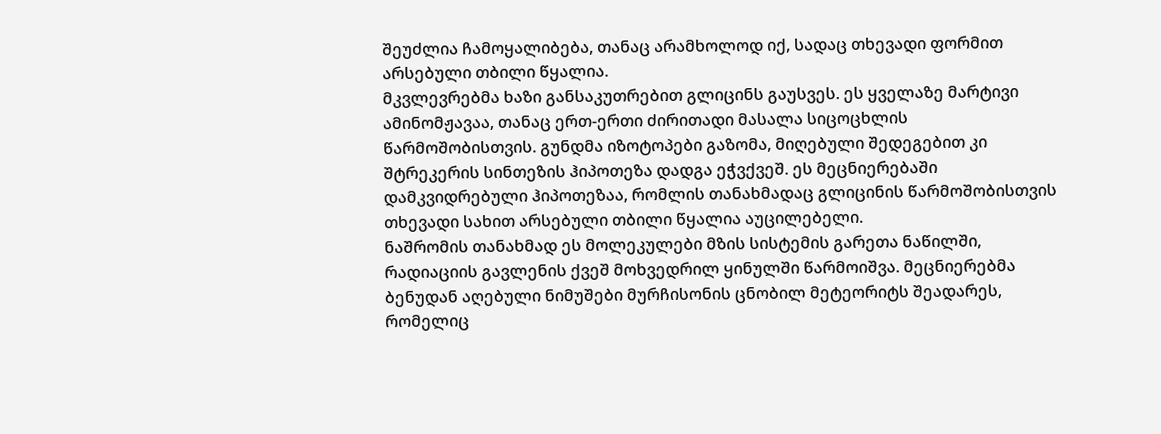შეუძლია ჩამოყალიბება, თანაც არამხოლოდ იქ, სადაც თხევადი ფორმით არსებული თბილი წყალია.
მკვლევრებმა ხაზი განსაკუთრებით გლიცინს გაუსვეს. ეს ყველაზე მარტივი ამინომჟავაა, თანაც ერთ-ერთი ძირითადი მასალა სიცოცხლის წარმოშობისთვის. გუნდმა იზოტოპები გაზომა, მიღებული შედეგებით კი შტრეკერის სინთეზის ჰიპოთეზა დადგა ეჭვქვეშ. ეს მეცნიერებაში დამკვიდრებული ჰიპოთეზაა, რომლის თანახმადაც გლიცინის წარმოშობისთვის თხევადი სახით არსებული თბილი წყალია აუცილებელი.
ნაშრომის თანახმად ეს მოლეკულები მზის სისტემის გარეთა ნაწილში, რადიაციის გავლენის ქვეშ მოხვედრილ ყინულში წარმოიშვა. მეცნიერებმა ბენუდან აღებული ნიმუშები მურჩისონის ცნობილ მეტეორიტს შეადარეს, რომელიც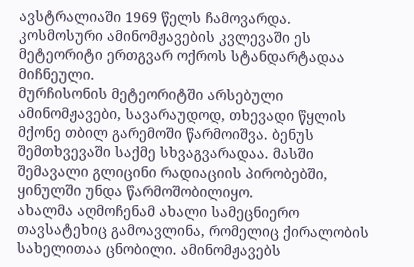ავსტრალიაში 1969 წელს ჩამოვარდა. კოსმოსური ამინომჟავების კვლევაში ეს მეტეორიტი ერთგვარ ოქროს სტანდარტადაა მიჩნეული.
მურჩისონის მეტეორიტში არსებული ამინომჟავები, სავარაუდოდ, თხევადი წყლის მქონე თბილ გარემოში წარმოიშვა. ბენუს შემთხვევაში საქმე სხვაგვარადაა. მასში შემავალი გლიცინი რადიაციის პირობებში, ყინულში უნდა წარმოშობილიყო.
ახალმა აღმოჩენამ ახალი სამეცნიერო თავსატეხიც გამოავლინა, რომელიც ქირალობის სახელითაა ცნობილი. ამინომჟავებს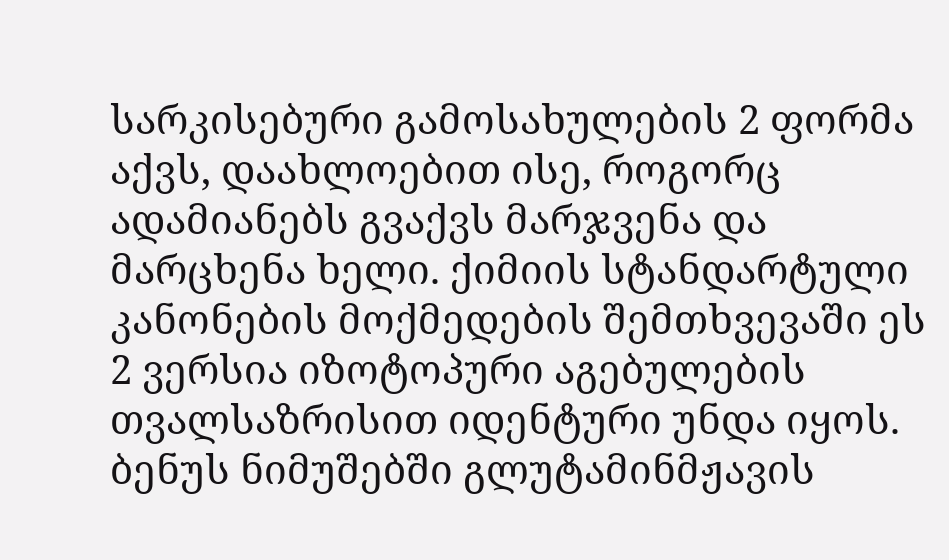სარკისებური გამოსახულების 2 ფორმა აქვს, დაახლოებით ისე, როგორც ადამიანებს გვაქვს მარჯვენა და მარცხენა ხელი. ქიმიის სტანდარტული კანონების მოქმედების შემთხვევაში ეს 2 ვერსია იზოტოპური აგებულების თვალსაზრისით იდენტური უნდა იყოს. ბენუს ნიმუშებში გლუტამინმჟავის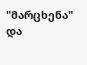"მარცხენა" და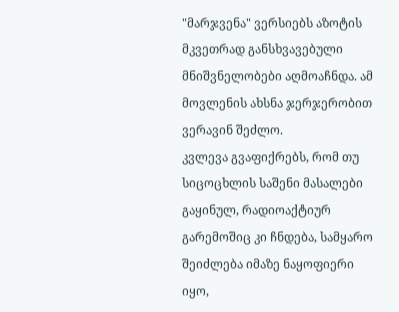"მარჯვენა" ვერსიებს აზოტის მკვეთრად განსხვავებული მნიშვნელობები აღმოაჩნდა. ამ მოვლენის ახსნა ჯერჯერობით ვერავინ შეძლო.
კვლევა გვაფიქრებს, რომ თუ სიცოცხლის საშენი მასალები გაყინულ, რადიოაქტიურ გარემოშიც კი ჩნდება, სამყარო შეიძლება იმაზე ნაყოფიერი იყო,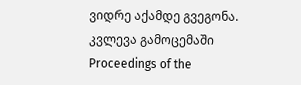ვიდრე აქამდე გვეგონა.
კვლევა გამოცემაში Proceedings of the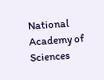National Academy of Sciences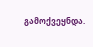გამოქვეყნდა.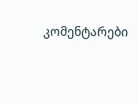კომენტარები